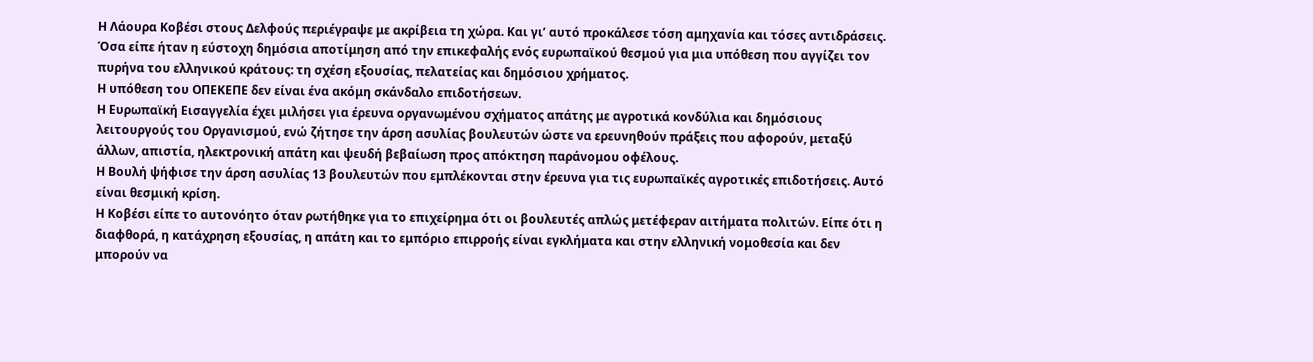Η Λάουρα Κοβέσι στους Δελφούς περιέγραψε με ακρίβεια τη χώρα. Και γι’ αυτό προκάλεσε τόση αμηχανία και τόσες αντιδράσεις. Όσα είπε ήταν η εύστοχη δημόσια αποτίμηση από την επικεφαλής ενός ευρωπαϊκού θεσμού για μια υπόθεση που αγγίζει τον πυρήνα του ελληνικού κράτους: τη σχέση εξουσίας, πελατείας και δημόσιου χρήματος.
Η υπόθεση του ΟΠΕΚΕΠΕ δεν είναι ένα ακόμη σκάνδαλο επιδοτήσεων.
Η Ευρωπαϊκή Εισαγγελία έχει μιλήσει για έρευνα οργανωμένου σχήματος απάτης με αγροτικά κονδύλια και δημόσιους λειτουργούς του Οργανισμού, ενώ ζήτησε την άρση ασυλίας βουλευτών ώστε να ερευνηθούν πράξεις που αφορούν, μεταξύ άλλων, απιστία, ηλεκτρονική απάτη και ψευδή βεβαίωση προς απόκτηση παράνομου οφέλους.
Η Βουλή ψήφισε την άρση ασυλίας 13 βουλευτών που εμπλέκονται στην έρευνα για τις ευρωπαϊκές αγροτικές επιδοτήσεις. Αυτό είναι θεσμική κρίση.
Η Κοβέσι είπε το αυτονόητο όταν ρωτήθηκε για το επιχείρημα ότι οι βουλευτές απλώς μετέφεραν αιτήματα πολιτών. Είπε ότι η διαφθορά, η κατάχρηση εξουσίας, η απάτη και το εμπόριο επιρροής είναι εγκλήματα και στην ελληνική νομοθεσία και δεν μπορούν να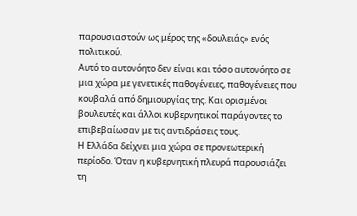παρουσιαστούν ως μέρος της «δουλειάς» ενός πολιτικού.
Αυτό το αυτονόητο δεν είναι και τόσο αυτονόητο σε μια χώρα με γενετικές παθογένειες, παθογένειες που κουβαλά από δημιουργίας της. Και ορισμένοι βουλευτές και άλλοι κυβερνητικοί παράγοντες το επιβεβαίωσαν με τις αντιδράσεις τους.
Η Ελλάδα δείχνει μια χώρα σε προνεωτερική περίοδο. Όταν η κυβερνητική πλευρά παρουσιάζει τη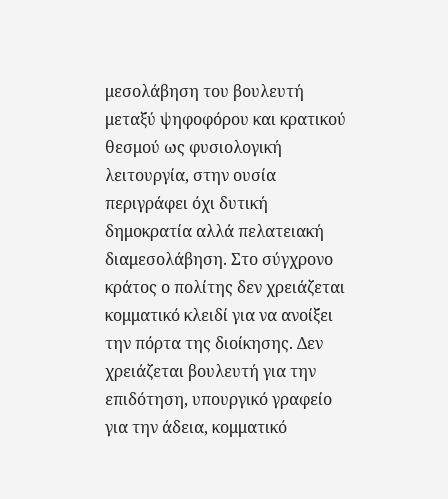μεσολάβηση του βουλευτή μεταξύ ψηφοφόρου και κρατικού θεσμού ως φυσιολογική λειτουργία, στην ουσία περιγράφει όχι δυτική δημοκρατία αλλά πελατειακή διαμεσολάβηση. Στο σύγχρονο κράτος ο πολίτης δεν χρειάζεται κομματικό κλειδί για να ανοίξει την πόρτα της διοίκησης. Δεν χρειάζεται βουλευτή για την επιδότηση, υπουργικό γραφείο για την άδεια, κομματικό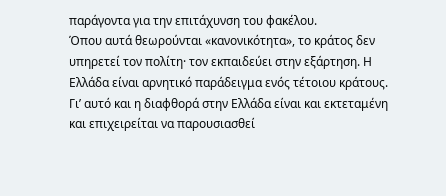παράγοντα για την επιτάχυνση του φακέλου.
Όπου αυτά θεωρούνται «κανονικότητα», το κράτος δεν υπηρετεί τον πολίτη· τον εκπαιδεύει στην εξάρτηση. Η Ελλάδα είναι αρνητικό παράδειγμα ενός τέτοιου κράτους.
Γι’ αυτό και η διαφθορά στην Ελλάδα είναι και εκτεταμένη και επιχειρείται να παρουσιασθεί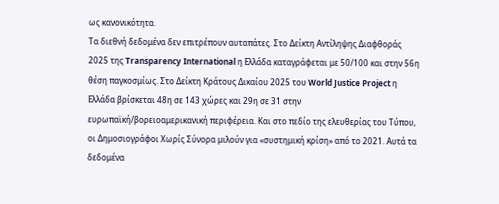ως κανονικότητα.
Τα διεθνή δεδομένα δεν επιτρέπουν αυταπάτες. Στο Δείκτη Αντίληψης Διαφθοράς 2025 της Transparency International η Ελλάδα καταγράφεται με 50/100 και στην 56η θέση παγκοσμίως. Στο Δείκτη Κράτους Δικαίου 2025 του World Justice Project η Ελλάδα βρίσκεται 48η σε 143 χώρες και 29η σε 31 στην ευρωπαϊκή/βορειοαμερικανική περιφέρεια. Και στο πεδίο της ελευθερίας του Τύπου, οι Δημοσιογράφοι Χωρίς Σύνορα μιλούν για «συστημική κρίση» από το 2021. Αυτά τα δεδομένα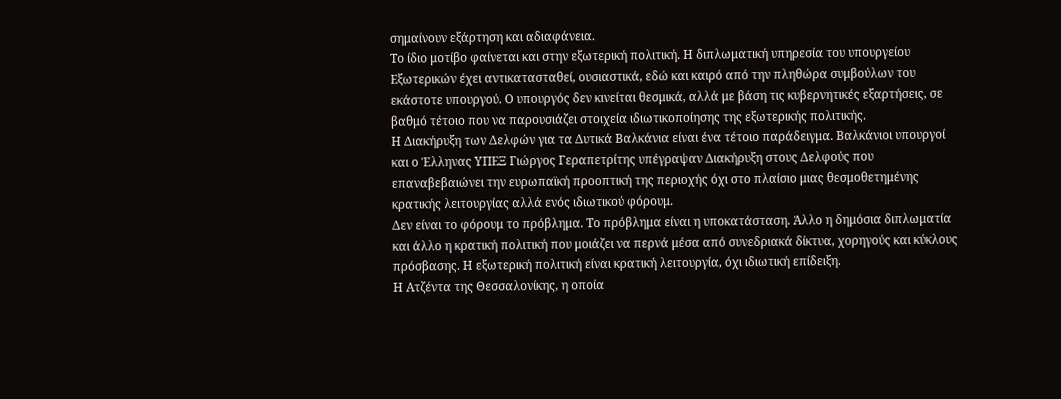σημαίνουν εξάρτηση και αδιαφάνεια.
Το ίδιο μοτίβο φαίνεται και στην εξωτερική πολιτική. Η διπλωματική υπηρεσία του υπουργείου Εξωτερικών έχει αντικατασταθεί, ουσιαστικά, εδώ και καιρό από την πληθώρα συμβούλων του εκάστοτε υπουργού. Ο υπουργός δεν κινείται θεσμικά, αλλά με βάση τις κυβερνητικές εξαρτήσεις, σε βαθμό τέτοιο που να παρουσιάζει στοιχεία ιδιωτικοποίησης της εξωτερικής πολιτικής.
Η Διακήρυξη των Δελφών για τα Δυτικά Βαλκάνια είναι ένα τέτοιο παράδειγμα. Βαλκάνιοι υπουργοί και ο Έλληνας ΥΠΕΞ Γιώργος Γεραπετρίτης υπέγραψαν Διακήρυξη στους Δελφούς που επαναβεβαιώνει την ευρωπαϊκή προοπτική της περιοχής όχι στο πλαίσιο μιας θεσμοθετημένης κρατικής λειτουργίας αλλά ενός ιδιωτικού φόρουμ.
Δεν είναι το φόρουμ το πρόβλημα. Το πρόβλημα είναι η υποκατάσταση. Άλλο η δημόσια διπλωματία και άλλο η κρατική πολιτική που μοιάζει να περνά μέσα από συνεδριακά δίκτυα, χορηγούς και κύκλους πρόσβασης. Η εξωτερική πολιτική είναι κρατική λειτουργία, όχι ιδιωτική επίδειξη.
Η Ατζέντα της Θεσσαλονίκης, η οποία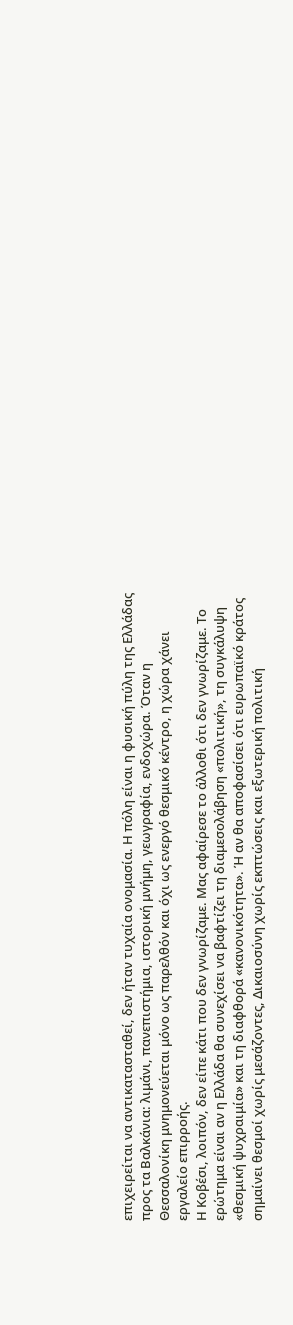επιχειρείται να αντικατασταθεί, δεν ήταν τυχαία ονομασία. Η πόλη είναι η φυσική πύλη της Ελλάδας προς τα Βαλκάνια: λιμάνι, πανεπιστήμια, ιστορική μνήμη, γεωγραφία, ενδοχώρα. Όταν η Θεσσαλονίκη μνημονεύεται μόνο ως παρελθόν και όχι ως ενεργό θεσμικό κέντρο, η χώρα χάνει εργαλείο επιρροής.
Η Κοβέσι, λοιπόν, δεν είπε κάτι που δεν γνωρίζαμε. Μας αφαίρεσε το άλλοθι ότι δεν γνωρίζαμε. Το ερώτημα είναι αν η Ελλάδα θα συνεχίσει να βαφτίζει τη διαμεσολάβηση «πολιτική», τη συγκάλυψη «θεσμική ψυχραιμία» και τη διαφθορά «κανονικότητα». Ή αν θα αποφασίσει ότι ευρωπαϊκό κράτος σημαίνει θεσμοί χωρίς μεσάζοντες, Δικαιοσύνη χωρίς εκπτώσεις και εξωτερική πολιτική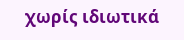χωρίς ιδιωτικά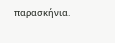παρασκήνια.